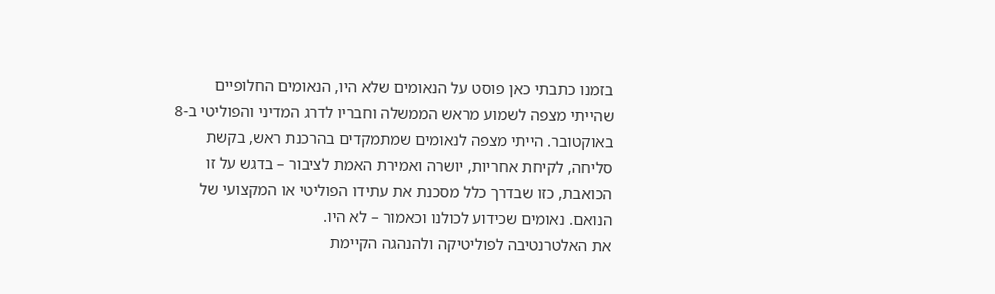בזמנו כתבתי כאן פוסט על הנאומים שלא היו, הנאומים החלופיים שהייתי מצפה לשמוע מראש הממשלה וחבריו לדרג המדיני והפוליטי ב-8 באוקטובר. הייתי מצפה לנאומים שמתמקדים בהרכנת ראש, בקשת סליחה, לקיחת אחריות, יושרה ואמירת האמת לציבור – בדגש על זו הכואבת, כזו שבדרך כלל מסכנת את עתידו הפוליטי או המקצועי של הנואם. נאומים שכידוע לכולנו וכאמור – לא היו.
את האלטרנטיבה לפוליטיקה ולהנהגה הקיימת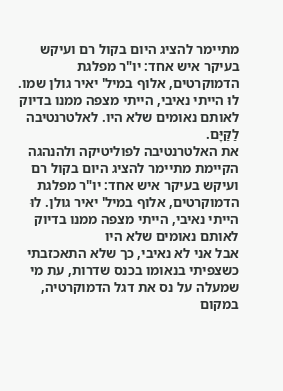מתיימר להציג היום בקול רם ועיקש בעיקר איש אחד: יו"ר מפלגת הדמוקרטים, אלוף במיל' יאיר גולן שמו. לוּ הייתי נאיבי, הייתי מצפה ממנו בדיוק לאותם נאומים שלא היו. לאלטרנטיבה לַקַּיָּם.
את האלטרנטיבה לפוליטיקה ולהנהגה הקיימת מתיימר להציג היום בקול רם ועיקש בעיקר איש אחד: יו"ר מפלגת הדמוקרטים, אלוף במיל' יאיר גולן. לוּ הייתי נאיבי, הייתי מצפה ממנו בדיוק לאותם נאומים שלא היו
אבל אני לא נאיבי, כך שלא התאכזבתי כשצפיתי בנאומו בכנס שדרות, עת מי שמעלה על נס את דגל הדמוקרטיה, במקום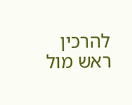להרכין ראש מול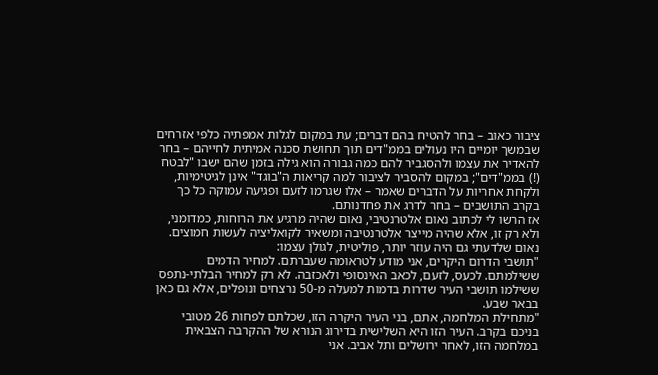ציבור כאוב – בחר להטיח בהם דברים; עת במקום לגלות אמפתיה כלפי אזרחים שבמשך יומיים היו נעולים בממ"דים תוך תחושת סכנה אמיתית לחייהם – בחר להאדיר את עצמו ולהסגביר להם כמה גבורה הוא גילה בזמן שהם ישבו "לבטח (!) בממ"דים"; במקום להסביר לציבור למה קריאות ה"בוגד" אינן לגיטימיות, ולקחת אחריות על הדברים שאמר – אלו שגרמו לזעם ופגיעה עמוקה כל כך בקרב התושבים – בחר לדרג את פחדנותם.
אז הרשו לי לכתוב נאום אלטרנטיבי, נאום שהיה מרגיע את הרוחות, כמדומני, ולא רק זו, אלא שהיה מייצר אלטרנטיבה ומשאיר לקואליציה לעשות חמוצים. נאום שלדעתי גם היה עוזר יותר, פוליטית, לגולן עצמו:
"תושבי הדרום היקרים, אני מודע לטראומה שעברתם. למחיר הדמים ששילמתם. לכעס, לזעם, לכאב האינסופי ולאכזבה. לא רק למחיר הבלתי-נתפס ששילמו תושבי העיר שדרות בדמות למעלה מ-50 נרצחים ונופלים, אלא גם כאן בבאר שבע.
"מתחילת המלחמה, אתם, בני העיר היקרה הזו, שכלתם לפחות 26 מטובי בניכם בקרב. העיר הזו היא השלישית בדירוג הנורא של ההקרבה הצבאית במלחמה הזו, לאחר ירושלים ותל אביב. אני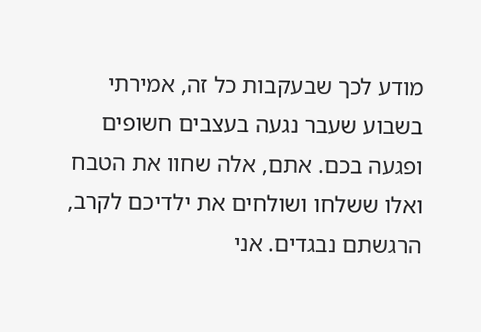מודע לכך שבעקבות כל זה, אמירתי בשבוע שעבר נגעה בעצבים חשופים ופגעה בכם. אתם, אלה שחוו את הטבח ואלו ששלחו ושולחים את ילדיכם לקרב, הרגשתם נבגדים. אני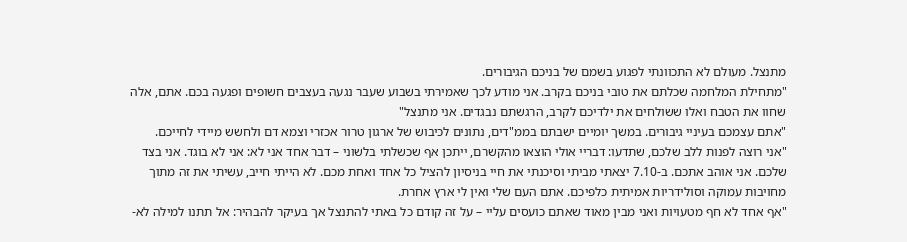מתנצל. מעולם לא התכוונתי לפגוע בשמם של בניכם הגיבורים.
"מתחילת המלחמה שכלתם את טובי בניכם בקרב. אני מודע לכך שאמירתי בשבוע שעבר נגעה בעצבים חשופים ופגעה בכם. אתם, אלה שחוו את הטבח ואלו ששולחים את ילדיכם לקרב, הרגשתם נבגדים. אני מתנצל"
"אתם עצמכם בעיניי גיבורים. במשך יומיים ישבתם בממ"דים, נתונים לכיבוש של ארגון טרור אכזרי וצמא דם ולחשש מיידי לחייכם.
"אני רוצה לפנות ללב שלכם, שתדעו: דבריי אולי הוצאו מהקשרם, ייתכן אף שכשלתי בלשוני – דבר אחד אני לא: אני לא בוגד. אני בצד שלכם. אני אוהב אתכם. ב-7.10 יצאתי מביתי וסיכנתי את חיי בניסיון להציל כל אחד ואחת מכם. לא הייתי חייב, עשיתי את זה מתוך מחויבות עמוקה וסולידריות אמיתית כלפיכם. אתם העם שלי ואין לי ארץ אחרת.
"אף אחד לא חף מטעויות ואני מבין מאוד שאתם כועסים עליי – על זה קודם כל באתי להתנצל אך בעיקר להבהיר: אל תתנו למילה לא-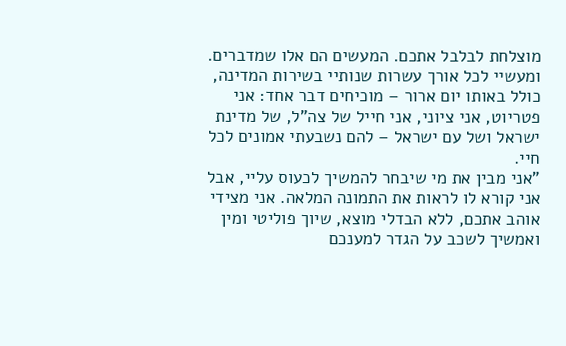מוצלחת לבלבל אתכם. המעשים הם אלו שמדברים. ומעשיי לכל אורך עשרות שנותיי בשירות המדינה, כולל באותו יום ארור – מוכיחים דבר אחד: אני פטריוט, אני ציוני, אני חייל של צה"ל, של מדינת ישראל ושל עם ישראל – להם נשבעתי אמונים לכל חיי.
"אני מבין את מי שיבחר להמשיך לכעוס עליי, אבל אני קורא לו לראות את התמונה המלאה. אני מצידי אוהב אתכם, ללא הבדלי מוצא, שיוך פוליטי ומין ואמשיך לשכב על הגדר למענכם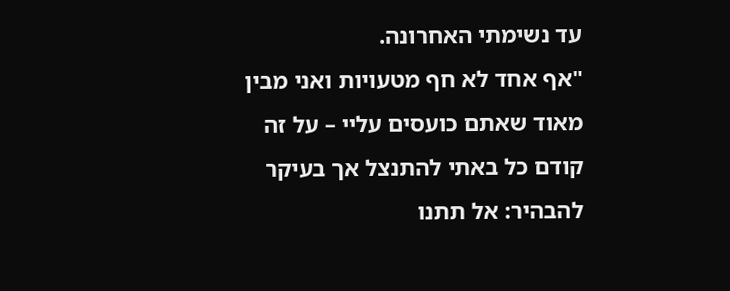עד נשימתי האחרונה.
"אף אחד לא חף מטעויות ואני מבין מאוד שאתם כועסים עליי – על זה קודם כל באתי להתנצל אך בעיקר להבהיר: אל תתנו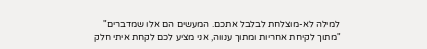למילה לא-מוצלחת לבלבל אתכם. המעשים הם אלו שמדברים"
"מתוך לקיחת אחריות ומתוך ענווה, אני מציע לכם לקחת איתי חלק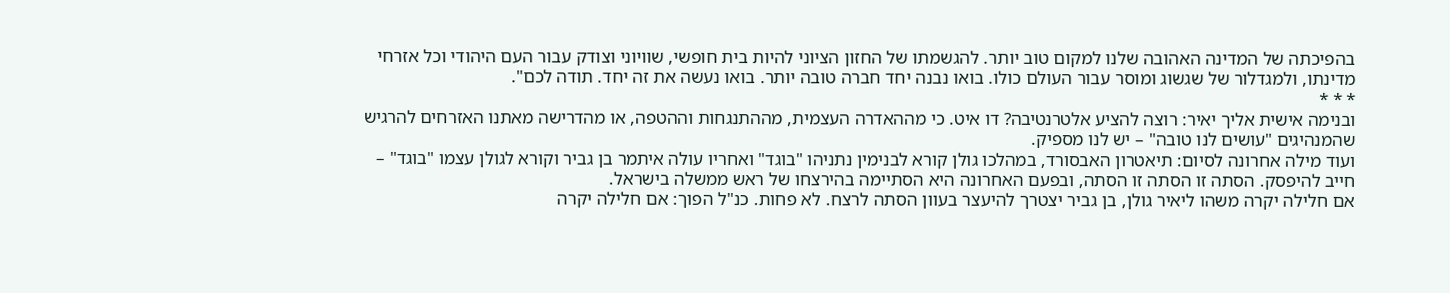בהפיכתה של המדינה האהובה שלנו למקום טוב יותר. להגשמתו של החזון הציוני להיות בית חופשי, שוויוני וצודק עבור העם היהודי וכל אזרחי מדינתו, ולמגדלור של שגשוג ומוסר עבור העולם כולו. בואו נבנה יחד חברה טובה יותר. בואו נעשה את זה יחד. תודה לכם".
* * *
ובנימה אישית אליך יאיר: רוצה להציע אלטרנטיבה? דו איט. כי מההאדרה העצמית, מההתנגחות וההטפה, או מהדרישה מאתנו האזרחים להרגיש שהמנהיגים "עושים לנו טובה" – יש לנו מספיק.
ועוד מילה אחרונה לסיום: תיאטרון האבסורד, במהלכו גולן קורא לבנימין נתניהו "בוגד" ואחריו עולה איתמר בן גביר וקורא לגולן עצמו "בוגד" – חייב להיפסק. הסתה זו הסתה זו הסתה, ובפעם האחרונה היא הסתיימה בהירצחו של ראש ממשלה בישראל.
אם חלילה יקרה משהו ליאיר גולן, בן גביר יצטרך להיעצר בעוון הסתה לרצח. לא פחות. כנ"ל הפוך: אם חלילה יקרה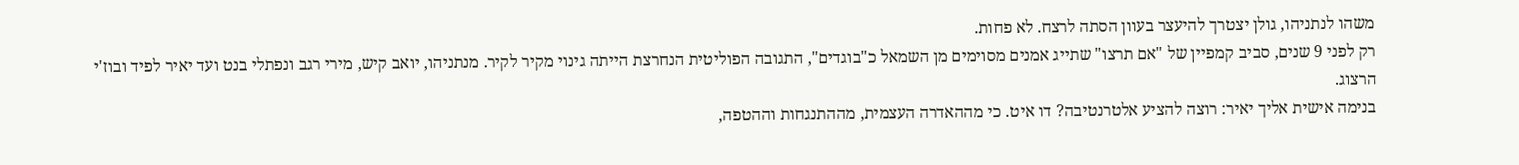משהו לנתניהו, גולן יצטרך להיעצר בעוון הסתה לרצח. לא פחות.
רק לפני 9 שנים, סביב קמפיין של "אם תרצו" שתייג אמנים מסוימים מן השמאל כ"בוגדים", התגובה הפוליטית הנחרצת הייתה גינוי מקיר לקיר. מנתניהו, יואב קיש, מירי רגב ונפתלי בנט ועד יאיר לפיד ובוז'י הרצוג.
בנימה אישית אליך יאיר: רוצה להציע אלטרנטיבה? דו איט. כי מההאדרה העצמית, מההתנגחות וההטפה,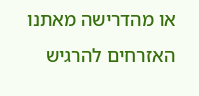או מהדרישה מאתנו האזרחים להרגיש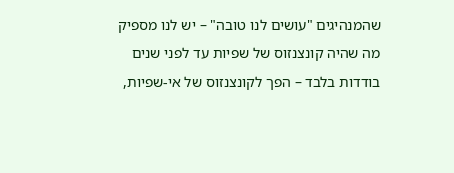שהמנהיגים "עושים לנו טובה" – יש לנו מספיק
מה שהיה קונצנזוס של שפיות עד לפני שנים בודדות בלבד – הפך לקונצנזוס של אי-שפיות,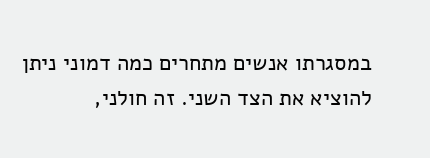במסגרתו אנשים מתחרים כמה דמוני ניתן להוציא את הצד השני. זה חולני,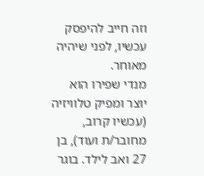וזה חייב להיפסק עכשיו, לפני שיהיה מאוחר.
מנדי שפירו הוא יוצר ומפיק טלוויזיה (עכשיו קרוב, מחובר/ת ועוד), בן 27 ואב לילד. בוגר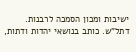ישיבות ומכון הסמכה לרבנות. דתל"ש. כותב בנושאי יהדות ודתות,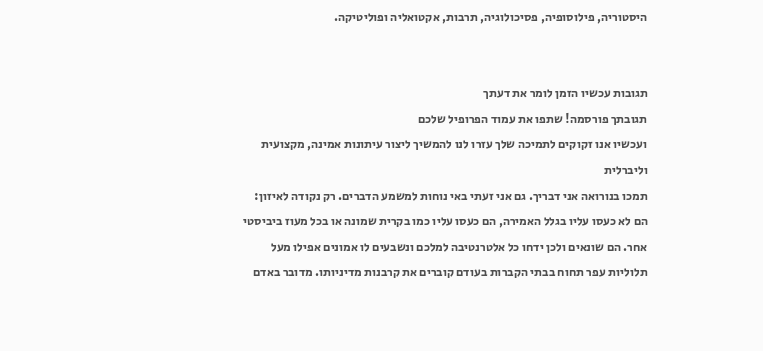היסטוריה, פילוסופיה, פסיכולוגיה, תרבות, אקטואליה ופוליטיקה.


תגובות עכשיו הזמן לומר את דעתך
תגובתך פורסמה! שתפו את עמוד הפרופיל שלכם
ועכשיו אנו זקוקים לתמיכה שלך עזרו לנו להמשיך ליצור עיתונות אמינה, מקצועית וליברלית
תמכו בנורואה אני דבריך. גם אני זעתי באי נוחות למשמע הדברים. רק נקודה לאיזון: הם לא כעסו עליו בגלל האמירה, הם כעסו עליו כמו בקרית שמונה או בכל מעוז ביביסטי אחר. הם שונאים ולכן ידחו כל אלטרנטיבה למלכם ונשבעים לו אמונים אפילו מעל תלוליות עפר תחוח בבתי הקברות בעודם קוברים את קרבנות מדיניותו. מדובר באדם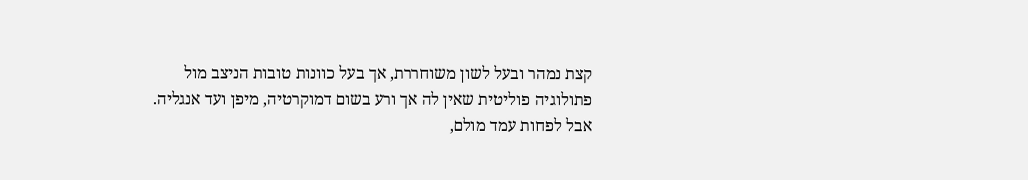קצת נמהר ובעל לשון משוחררת, אך בעל כוונות טובות הניצב מול פתולוגיה פוליטית שאין לה אך ורע בשום דמוקרטיה, מיפן ועד אנגליה. אבל לפחות עמד מולם,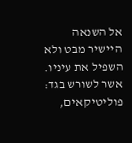אל השנאה היישיר מבט ולא השפיל את עיניו. אשר לשורש בגד: פוליטיקאים,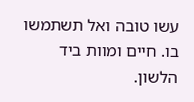עשו טובה ואל תשתמשו בו. חיים ומוות ביד הלשון.